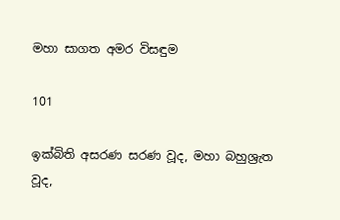මහා සාගත අමර විසඳුම

101

ඉක්බිති අසරණ සරණ වූද, මහා බහුශ්‍රැත වූද,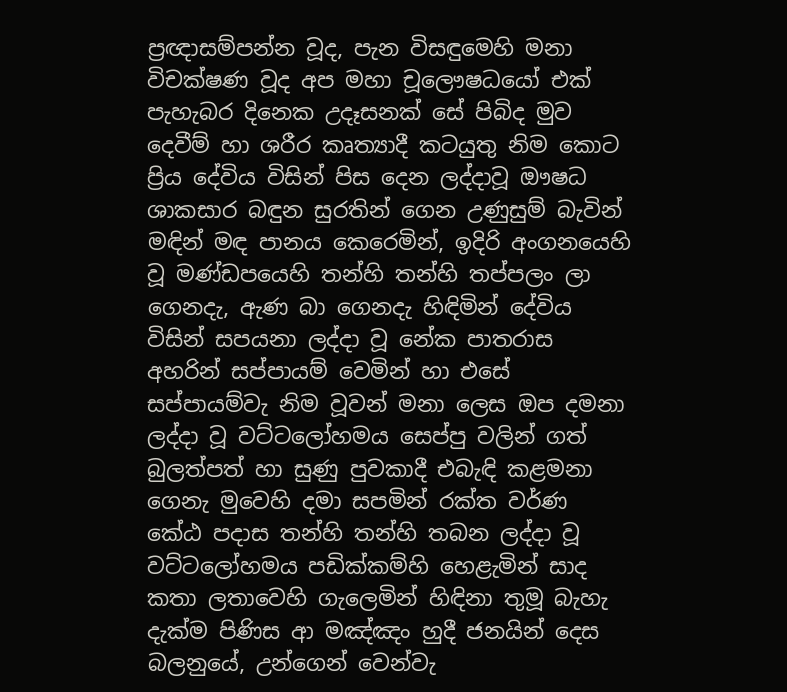ප්‍රඥාසම්පන්න වූද, පැන විසඳුමෙහි මනා විචක්ෂණ වූද අප මහා චූලෞෂධයෝ එක් පැහැබර දිනෙක උදෑසනක් සේ පිබිද මුව දෙවීම් හා ශරීර කෘත්‍යාදී කටයුතු නිම කොට ප්‍රිය දේවිය විසින් පිස දෙන ලද්දාවූ ඖෂධ ශාකසාර බඳුන සුරතින් ගෙන උණුසුම් බැවින් මඳින් මඳ පානය කෙරෙමින්, ඉදිරි අංගනයෙහි වූ මණ්ඩපයෙහි තන්හි තන්හි තප්පලං ලා ගෙනදැ, ඇණ බා ගෙනදැ හිඳිමින් දේවිය විසින් සපයනා ලද්දා වූ නේක පාතරාස අහරින් සප්පායම් වෙමින් හා එසේ සප්පායම්වැ නිම වූවන් මනා ලෙස ඔප දමනා ලද්දා වූ වට්ටලෝහමය සෙප්පු වලින් ගත් බුලත්පත් හා සුණු පුවකාදී එබැඳි කළමනා ගෙනැ මුවෙහි දමා සපමින් රක්ත වර්ණ කේඨ පදාස තන්හි තන්හි තබන ලද්දා වූ වට්ටලෝහමය පඩික්කම්හි හෙළැමින් සාද කතා ලතාවෙහි ගැලෙමින් හිඳිනා තුමූ බැහැ දැක්ම පිණිස ආ මඤ්ඤං හුදී ජනයින් දෙස බලනුයේ, උන්ගෙන් වෙන්වැ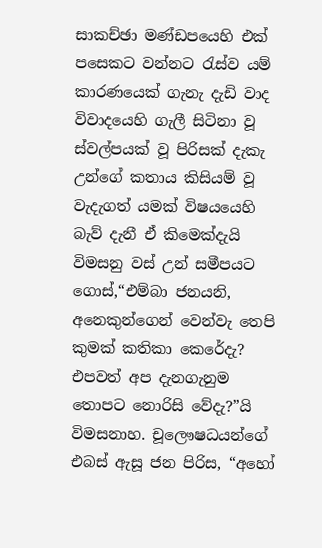සාකච්ඡා මණ්ඩපයෙහි එක් පසෙකට වන්නට රැස්ව යම් කාරණයෙක් ගැනැ දැඩි වාද විවාදයෙහි ගැලී සිටිනා වූ ස්වල්පයක් වූ පිරිසක් දැකැ උන්ගේ කතාය කිසියම් වූ වැදැගත් යමක් විෂයයෙහි බැව් දැනී ඒ කිමෙක්දැයි විමසනු වස් උන් සමීපයට ගොස්,“එම්බා ජනයනි, අනෙකුන්ගෙන් වෙන්වැ තෙපි කුමක් කතිකා කෙරේදැ? එපවත් අප දැනගැනුම තොපට නොරිසි වේදැ?”යි විමසනාහ. චූලෞෂධයන්ගේ එබස් ඇසූ ජන පිරිස, “අහෝ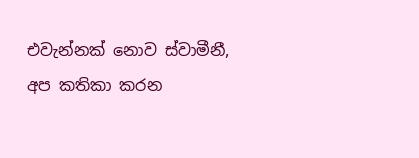එවැන්නක් නොව ස්වාමීනී, අප කතිකා කරන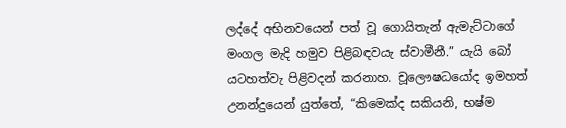ලද්දේ අභිනවයෙන් පත් වූ ගොයිතැන් ඇමැට්ටාගේ මංගල මැදි හමුව පිළිබඳවයැ ස්වාමීනී.” යැයි බෝ යටහත්වැ පිළිවදන් කරනාහ. චූලෞෂධයෝද ඉමහත් උනන්දුයෙන් යුත්තේ, “කිමෙක්ද සකියනි, භෂ්ම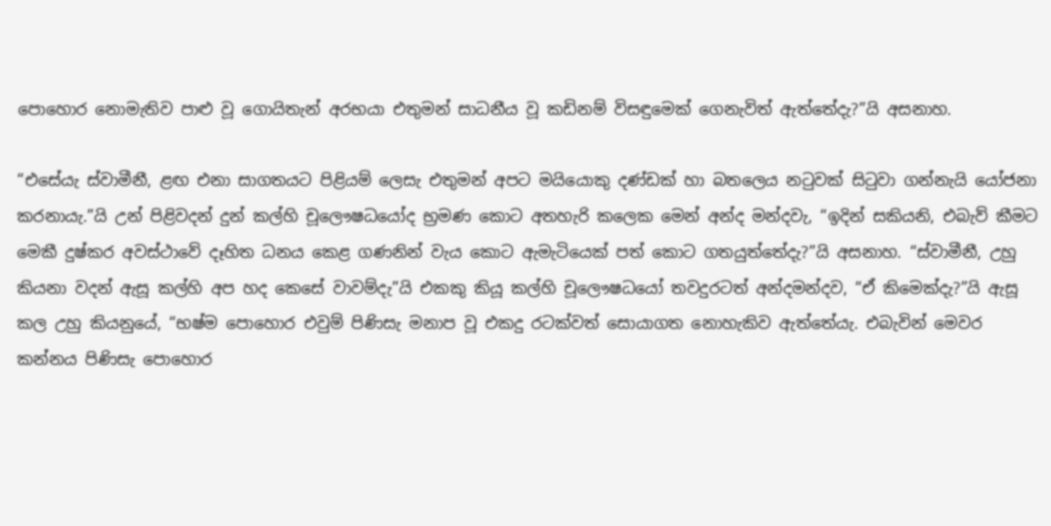පොහොර නොමැතිව පාළු වූ ගොයිතැන් අරභයා එතුමන් සාධනීය වූ කඩිනම් විසඳුමෙක් ගෙනැවිත් ඇත්තේදැ?”යි අසනාහ.

“එසේයැ ස්වාමීනී, ළඟ එනා සාගතයට පිළියම් ලෙසැ එතුමන් අපට මයියොකු දණ්ඩක් හා බතලෙය නටුවක් සිටුවා ගන්නැයි යෝජනා කරනායැ.”යි උන් පිළිවදන් දුන් කල්හි චූලෞෂධයෝද භ්‍රමණ කොට අතහැරි කලෙක මෙන් අන්ද මන්දවැ, “ඉදින් සකියනි, එබැව් කීමට මෙකී දුෂ්කර අවස්ථාවේ දෑහිත ධනය කෙළ ගණනින් වැය කොට ඇමැටියෙක් පත් කොට ගතයුත්තේදැ?”යි අසනාහ. “ස්වාමීනී, උහු කියනා වදන් ඇසූ කල්හි අප හද කෙසේ වාවම්දැ”යි එකකු කියූ කල්හි චූලෞෂධයෝ තවදුරටත් අන්දමන්දව, “ඒ කිමෙක්දැ?”යි ඇසූ කල උහු කියනුයේ, “භෂ්ම පොහොර එවුම් පිණිසැ මනාප වූ එකදු රටක්වත් සොයාගත නොහැකිව ඇත්තේයැ. එබැවින් මෙවර කන්නය පිණිසැ පොහොර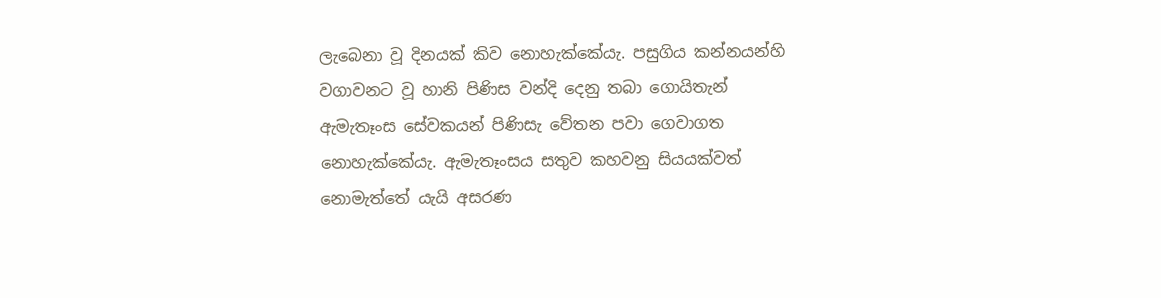ලැබෙනා වූ දිනයක් කිව නොහැක්කේයැ. පසුගිය කන්නයන්හි වගාවනට වූ හානි පිණිස වන්දි දෙනු තබා ගොයිතැන් ඇමැතෑංස සේවකයන් පිණිසැ වේතන පවා ගෙවාගත නොහැක්කේයැ. ඇමැතෑංසය සතුව කහවනු සියයක්වත් නොමැත්තේ යැයි අසරණ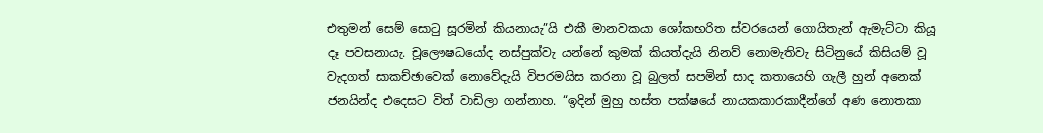එතුමන් සෙම් සොටු සූරමින් කියනායැ”යි එකී මානවකයා ශෝකභරිත ස්වරයෙන් ගොයිතැන් ඇමැට්ටා කියූ දෑ පවසනායැ. චූලෞෂධයෝද නස්පුක්වැ යන්නේ කුමක් කියත්දැයි නිනව් නොමැතිවැ සිටිනුයේ කිසියම් වූ වැදගත් සාකච්ඡාවෙක් නොවේදැයි විපරමයිස කරනා වූ බුලත් සපමින් සාද කතායෙහි ගැලී හුන් අනෙක් ජනයින්ද එදෙසට විත් වාඩිලා ගන්නාහ. “ඉදින් මුහු හස්ත පක්ෂයේ නායකකාරකාදීන්ගේ අණ නොතකා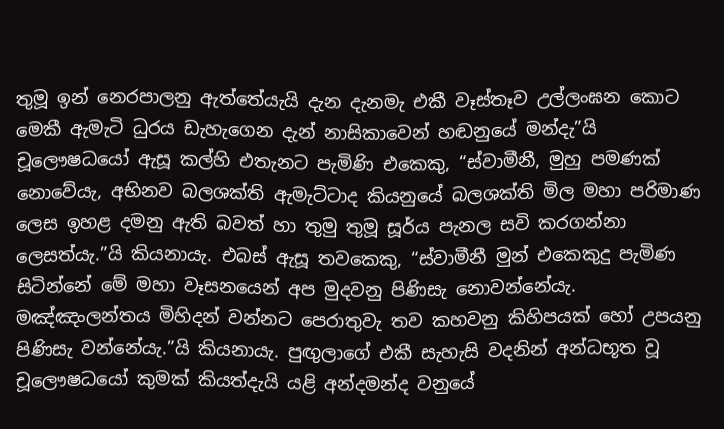තුමූ ඉන් නෙරපාලනු ඇත්තේයැයි දැන දැනමැ එකී වෑස්තෑව උල්ලංඝන කොට මෙකී ඇමැටි ධුරය ඩැහැගෙන දැන් නාසිකාවෙන් හඬනුයේ මන්දැ”යි චූලෞෂධයෝ ඇසූ කල්හි එතැනට පැමිණි එකෙකු, “ස්වාමීනී, මුහු පමණක් නොවේයැ, අභිනව බලශක්ති ඇමැට්ටාද කියනුයේ බලශක්ති මිල මහා පරිමාණ ලෙස ඉහළ දමනු ඇති බවත් හා තුමු තුමූ සූර්ය පැනල සවි කරගන්නා ලෙසත්යැ.”යි කියනායැ. එබස් ඇසූ තවකෙකු, “ස්වාමීනී මුන් එකෙකුදු පැමිණ සිටින්නේ මේ මහා වෑසනයෙන් අප මුදවනු පිණිසැ නොවන්නේයැ. මඤ්ඤංලන්තය මිහිදන් වන්නට පෙරාතුවැ තව කහවනු කිහිපයක් හෝ උපයනු පිණිසැ වන්නේයැ.”යි කියනායැ. පුඟුලාගේ එකී සැහැසි වදනින් අන්ධභූත වූ චූලෞෂධයෝ කුමක් කියත්දැයි යළි අන්දමන්ද වනුයේ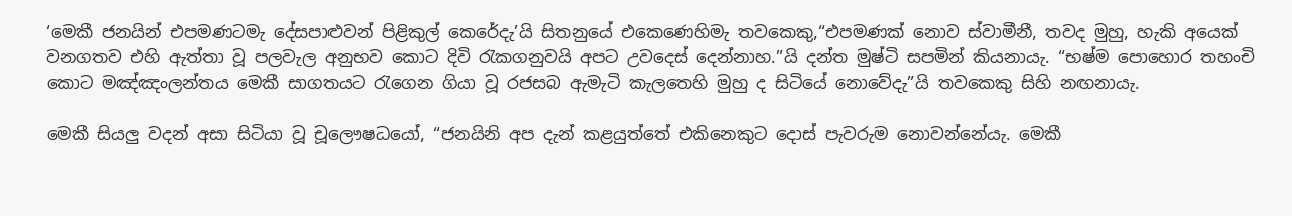‘මෙකී ජනයින් එපමණටමැ දේසපාළුවන් පිළිකුල් කෙරේදැ’යි සිතනුයේ එකෙණෙහිමැ තවකෙකු,“එපමණක් නොව ස්වාමීනී, තවද මුහු, හැකි අයෙක් වනගතව එහි ඇත්තා වූ පලවැල අනුභව කොට දිවි රැකගනුවයි අපට උවදෙස් දෙන්නාහ.”යි දන්ත මුෂ්ටි සපමින් කියනායැ. “භෂ්ම පොහොර තහංචි කොට මඤ්ඤංලන්තය මෙකී සාගතයට රැගෙන ගියා වූ රජසබ ඇමැටි කැලතෙහි මුහු ද සිටියේ නොවේදැ”යි තවකෙකු සිහි නඟනායැ.

මෙකී සියලු වදන් අසා සිටියා වූ චූලෞෂධයෝ, “ජනයිනි අප දැන් කළයුත්තේ එකිනෙකුට දොස් පැවරුම නොවන්නේයැ. මෙකී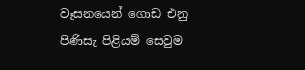වෑසනයෙන් ගොඩ එනු පිණිසැ පිළියම් සෙවුම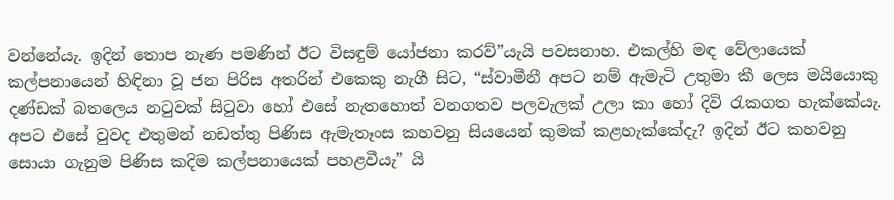වන්නේයැ. ඉදින් තොප නැණ පමණින් ඊට විසඳුම් යෝජනා කරව්”යැයි පවසනාහ. එකල්හි මඳ වේලායෙක් කල්පනායෙන් හිඳිනා වූ ජන පිරිස අතරින් එකෙකු නැගී සිට, “ස්වාමීනී අපට නම් ඇමැටි උතුමා කී ලෙස මයියොකු දණ්ඩක් බතලෙය නටුවක් සිටුවා හෝ එසේ නැතහොත් වනගතව පලවැලක් උලා කා හෝ දිවි රැකගත හැක්කේයැ. අපට එසේ වුවද එතුමන් නඩත්තු පිණිස ඇමැතෑංස කහවනු සියයෙන් කුමක් කළහැක්කේදැ? ඉදින් ඊට කහවනු සොයා ගැනුම පිණිස කදිම කල්පනායෙක් පහළවීයැ” යි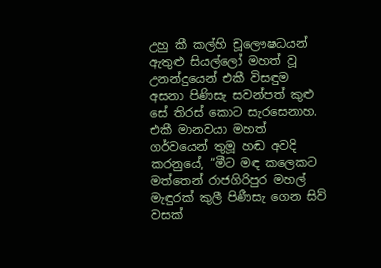උහු කී කල්හි චූලෞෂධයන් ඇතුළු සියල්ලෝ මහත් වූ උනන්දුයෙන් එකී විසඳුම අසනා පිණිසැ සවන්පත් කුළු සේ තිරස් කොට සැරසෙනාහ. එකී මානවයා මහත් ගර්වයෙන් තුමූ හඬ අවදි කරනුයේ, “මීට මඳ කලෙකට මත්තෙන් රාජගිරිපුර මහල් මැඳුරක් කුලී පිණීසැ ගෙන සිව් වසක්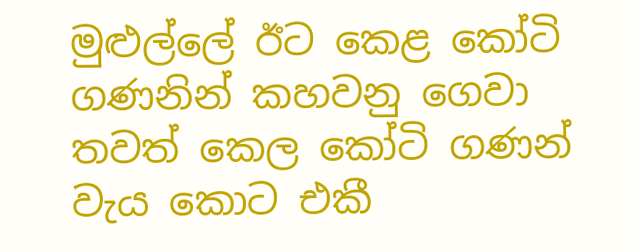මුළුල්ලේ ඊට කෙළ කෝටි ගණනින් කහවනු ගෙවා තවත් කෙල කෝටි ගණන් වැය කොට එකී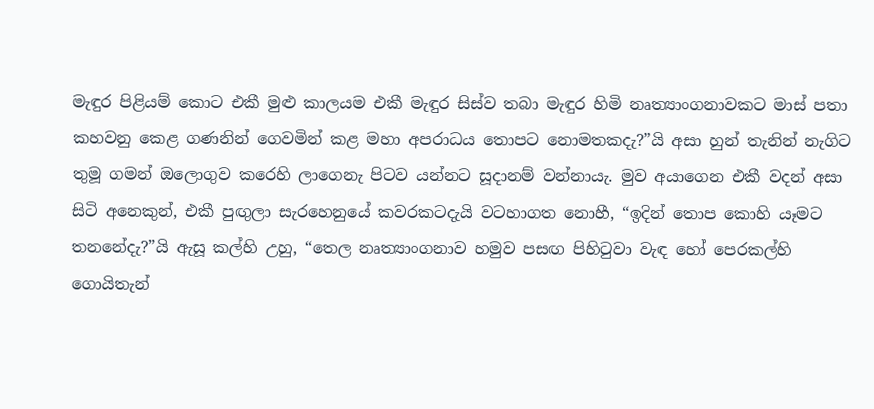මැඳුර පිළියම් කොට එකී මුළු කාලයම එකී මැඳුර සිස්ව තබා මැඳුර හිමි නෘත්‍යාංගනාවකට මාස් පතා කහවනු කෙළ ගණනින් ගෙවමින් කළ මහා අපරාධය තොපට නොමතකදැ?”යි අසා හුන් තැනින් නැගිට තුමූ ගමන් ඔලොගුව කරෙහි ලාගෙනැ පිටව යන්නට සූදානම් වන්නායැ. මුව අයාගෙන එකී වදන් අසා සිටි අනෙකුන්, එකී පුඟුලා සැරහෙනුයේ කවරකටදැයි වටහාගත නොහී, “ඉදින් තොප කොහි යෑමට තනනේදැ?”යි ඇසූ කල්හි උහු, “තෙල නෘත්‍යාංගනාව හමුව පසඟ පිහිටුවා වැඳ හෝ පෙරකල්හි ගොයිතැන්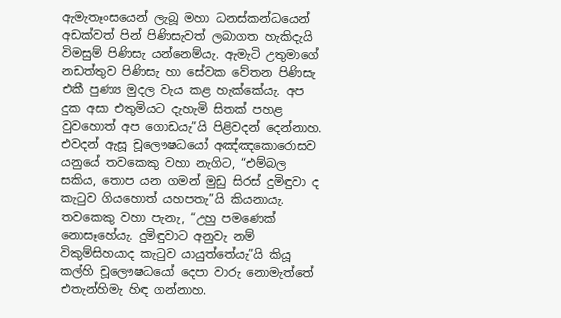ඇමැතෑංසයෙන් ලැබූ මහා ධනස්කන්ධයෙන් අඩක්වත් පින් පිණිසැවත් ලබාගත හැකිදැයි විමසුම් පිණිසැ යන්නෙම්යැ. ඇමැටි උතුමාගේ නඩත්තුව පිණිසැ හා සේවක වේතන පිණිසැ එකී පුණ්‍ය මුදල වැය කළ හැක්කේයැ. අප දුක අසා එතුමියට දැහැමි සිතක් පහළ වුවහොත් අප ගොඩයැ”යි පිළිවදන් දෙන්නාහ. එවදන් ඇසූ චූලෞෂධයෝ අඤ්ඤකොරොසව යනුයේ තවකෙකු වහා නැගිට, “එම්බල සකිය, තොප යන ගමන් මුඩු සිරස් දුමිඳුවා ද කැටුව ගියහොත් යහපතැ”යි කියනායැ. තවකෙකු වහා පැනැ, “උහු පමණෙක් නොසෑහේයැ. දුමිඳුවාට අනුවැ නම් විකුම්සිහයාද කැටුව යායුත්තේයැ”යි කියූ කල්හි චූලෞෂධයෝ දෙපා වාරු නොමැත්තේ එතැන්හිමැ හිඳ ගන්නාහ.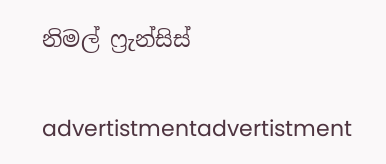නිමල් ෆ්‍රැන්සිස්

advertistmentadvertistment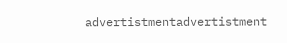advertistmentadvertistment